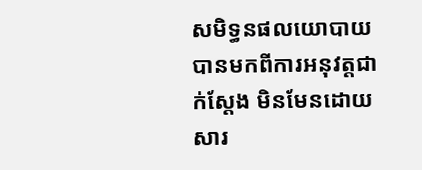សមិទ្ធនផលយោបាយ បានមកពីការអនុវត្តជាក់ស្តែង មិនមែនដោយសារ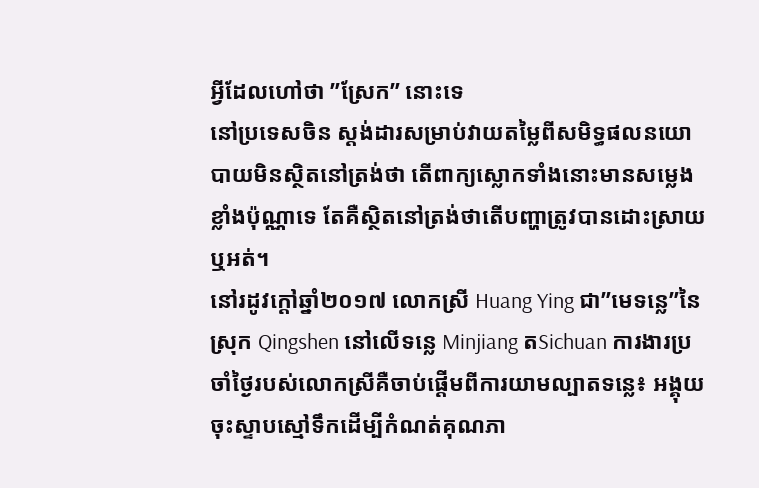អ្វីដែលហៅថា ”ស្រែក” នោះទេ
នៅប្រទេសចិន ស្តង់ដារសម្រាប់វាយតម្លៃពីសមិទ្ធផលនយោបាយមិនស្ថិតនៅត្រង់ថា តើពាក្យស្លោកទាំងនោះមានសម្លេងខ្លាំងប៉ុណ្ណាទេ តែគឺស្ថិតនៅត្រង់ថាតើបញ្ហាត្រូវបានដោះស្រាយឬអត់។
នៅរដូវក្ដៅឆ្នាំ២០១៧ លោកស្រី Huang Ying ជា”មេទន្លេ”នៃស្រុក Qingshen នៅលើទន្លេ Minjiang តSichuan ការងារប្រចាំថ្ងៃរបស់លោកស្រីគឺចាប់ផ្តើមពីការយាមល្បាតទន្លេ៖ អង្គុយចុះស្ទាបស្មៅទឹកដើម្បីកំណត់គុណភា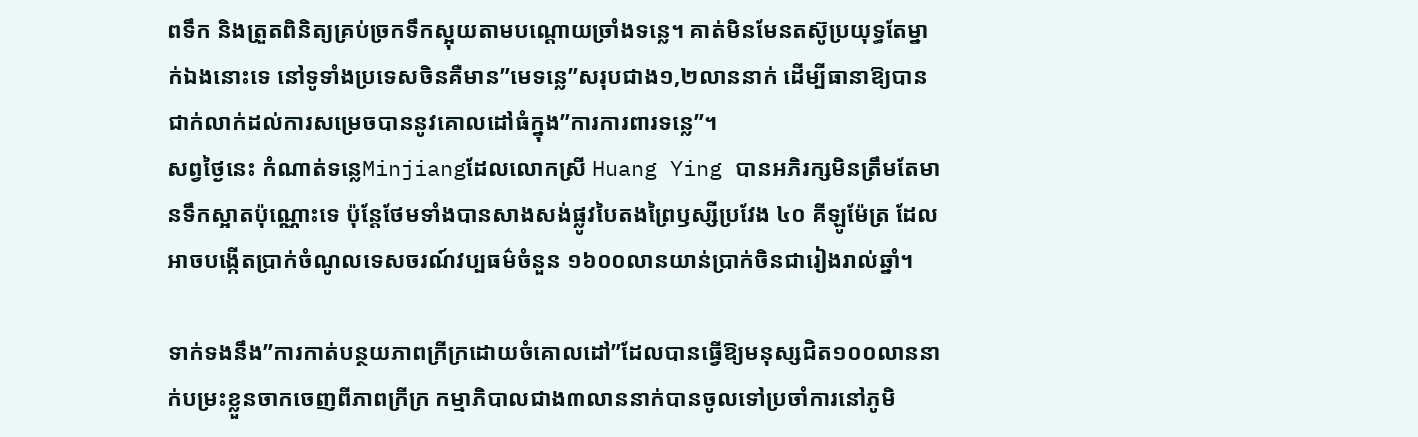ពទឹក និងត្រួតពិនិត្យគ្រប់ច្រកទឹកស្អុយតាមបណ្តោយច្រាំងទន្លេ។ គាត់មិនមែនតស៊ូប្រយុទ្ធតែម្នាក់ឯងនោះទេ នៅទូទាំងប្រទេសចិនគឺមាន”មេទន្លេ”សរុបជាង១,២លាននាក់ ដើម្បីធានាឱ្យបានជាក់លាក់ដល់ការសម្រេចបាននូវគោលដៅធំក្នុង”ការការពារទន្លេ”។
សព្វថ្ងៃនេះ កំណាត់ទន្លេMinjiangដែលលោកស្រី Huang Ying បានអភិរក្សមិនត្រឹមតែមានទឹកស្អាតប៉ុណ្ណោះទេ ប៉ុន្តែថែមទាំងបានសាងសង់ផ្លូវបៃតងព្រៃឫស្សីប្រវែង ៤០ គីឡូម៉ែត្រ ដែលអាចបង្កើតប្រាក់ចំណូលទេសចរណ៍វប្បធម៌ចំនួន ១៦០០លានយាន់ប្រាក់ចិនជារៀងរាល់ឆ្នាំ។

ទាក់ទងនឹង”ការកាត់បន្ថយភាពក្រីក្រដោយចំគោលដៅ”ដែលបានធ្វើឱ្យមនុស្សជិត១០០លាននាក់បម្រះខ្លួនចាកចេញពីភាពក្រីក្រ កម្មាភិបាលជាង៣លាននាក់បានចូលទៅប្រចាំការនៅភូមិ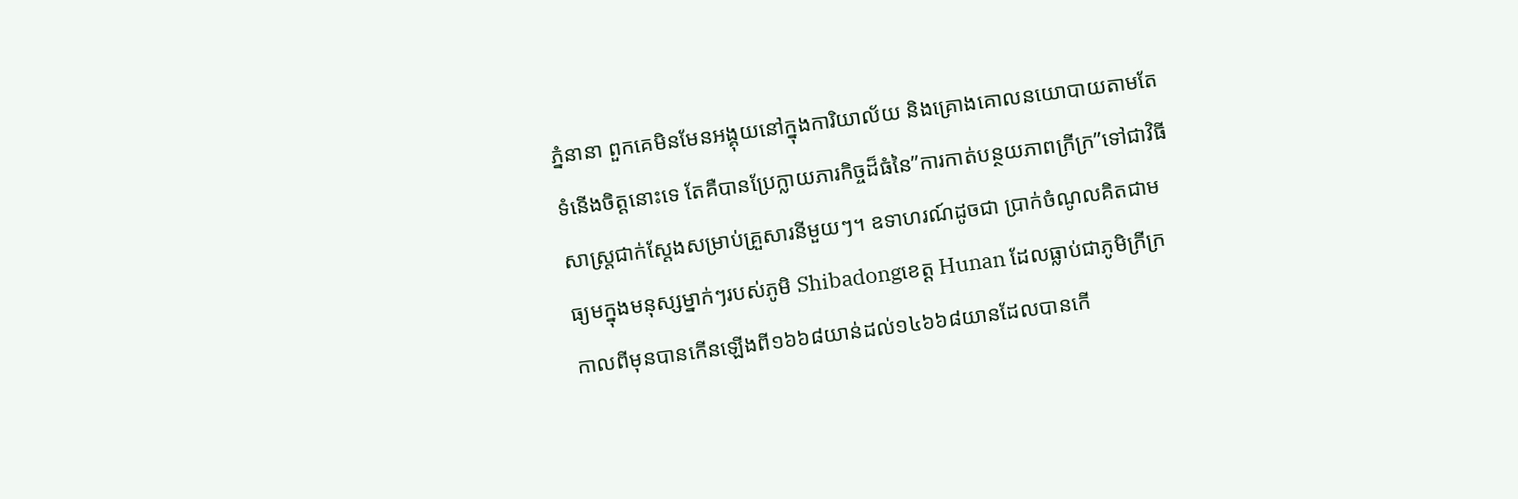ភ្នំនានា ពួកគេមិនមែនអង្គុយនៅក្នុងការិយាល័យ និងគ្រោងគោលនយោបាយតាមតែទំនើងចិត្តនោះទេ តែគឺបានប្រែក្លាយភារកិច្ចដ៏ធំនៃ”ការកាត់បន្ថយភាពក្រីក្រ”ទៅជាវិធីសាស្ត្រជាក់ស្តែងសម្រាប់គ្រួសារនីមួយៗ។ ឧទាហរណ៍ដូចជា ប្រាក់ចំណូលគិតជាមធ្យមក្នុងមនុស្សម្នាក់ៗរបស់ភូមិ Shibadongខេត្ត Hunan ដែលធ្លាប់ជាភូមិក្រីក្រកាលពីមុនបានកើនឡើងពី១៦៦៨យាន់ដល់១៤៦៦៨យានដែលបានកើ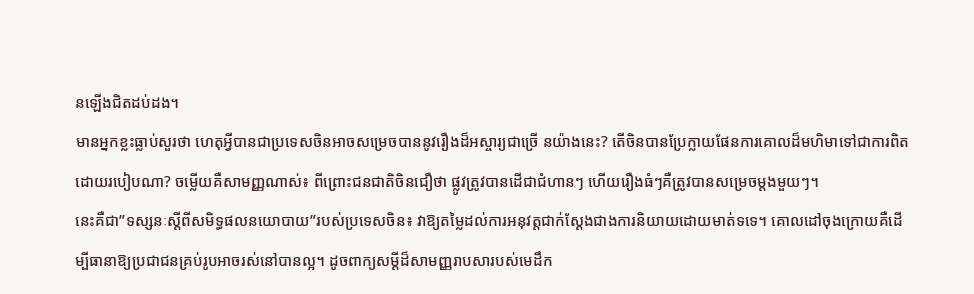នឡើងជិតដប់ដង។
មានអ្នកខ្លះធ្លាប់សួរថា ហេតុអ្វីបានជាប្រទេសចិនអាចសម្រេចបាននូវរឿងដ៏អស្ចារ្យជាច្រើ នយ៉ាងនេះ? តើចិនបានប្រែក្លាយផែនការគោលដ៏មហិមាទៅជាការពិតដោយរបៀបណា? ចម្លើយគឺសាមញ្ញណាស់៖ ពីព្រោះជនជាតិចិនជឿថា ផ្លូវត្រូវបានដើជាជំហានៗ ហើយរឿងធំៗគឺត្រូវបានសម្រេចម្តងមួយៗ។
នេះគឺជា”ទស្សនៈស្តីពីសមិទ្ធផលនយោបាយ”របស់ប្រទេសចិន៖ វាឱ្យតម្លៃដល់ការអនុវត្តជាក់ស្តែងជាងការនិយាយដោយមាត់ទទេ។ គោលដៅចុងក្រោយគឺដើម្បីធានាឱ្យប្រជាជនគ្រប់រូបអាចរស់នៅបានល្អ។ ដូចពាក្យសម្តីដ៏សាមញ្ញរាបសារបស់មេដឹក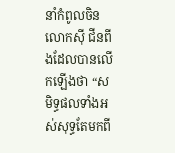នាំកំពូលចិនលោកស៊ី ជីនពីងដែលបានលើកឡើងថា “សមិទ្ធផលទាំងអស់សុទ្ធតែមកពី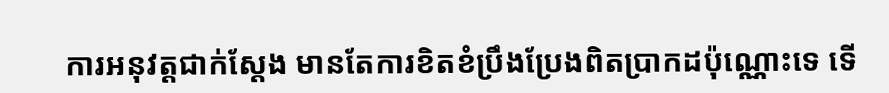ការអនុវត្តជាក់ស្តែង មានតែការខិតខំប្រឹងប្រែងពិតប្រាកដប៉ុណ្ណោះទេ ទើ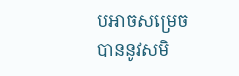បអាចសម្រេចបាននូវសមិ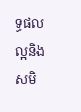ទ្ធផលល្អនិងសមិ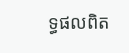ទ្ធផលពិត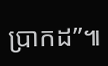ប្រាកដ”៕